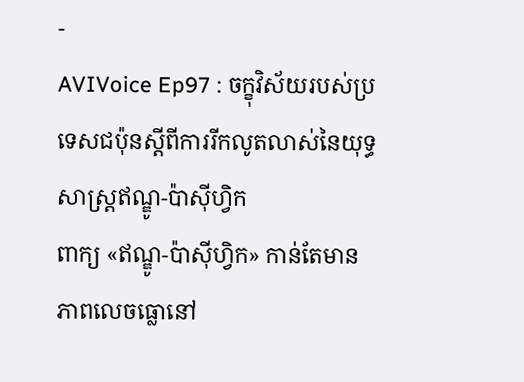-
AVIVoice Ep97 : ចក្ខុវិស័យរបស់ប្រទេសជប៉ុនស្ដីពីការរីកលូតលាស់នៃយុទ្ធសាស្ត្រឥណ្ឌូ-ប៉ាស៊ីហ្វិក
ពាក្យ «ឥណ្ឌូ-ប៉ាស៊ីហ្វិក» កាន់តែមានភាពលេចធ្លោនៅ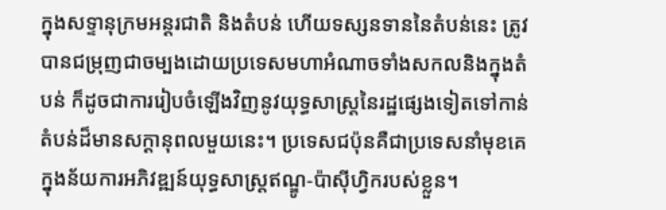ក្នុងសទ្ទានុក្រមអន្តរជាតិ និងតំបន់ ហើយទស្សនទាននៃតំបន់នេះ ត្រូវបានជម្រុញជាចម្បងដោយប្រទេសមហាអំណាចទាំងសកលនិងក្នុងតំបន់ ក៏ដូចជាការរៀបចំឡើងវិញនូវយុទ្ធសាស្រ្តនៃរដ្ឋផ្សេងទៀតទៅកាន់តំបន់ដ៏មានសក្តានុពលមួយនេះ។ ប្រទេសជប៉ុនគឺជាប្រទេសនាំមុខគេ ក្នុងន័យការអភិវឌ្ឍន៍យុទ្ធសាស្រ្តឥណ្ឌូ-ប៉ាស៊ីហ្វិករបស់ខ្លួន។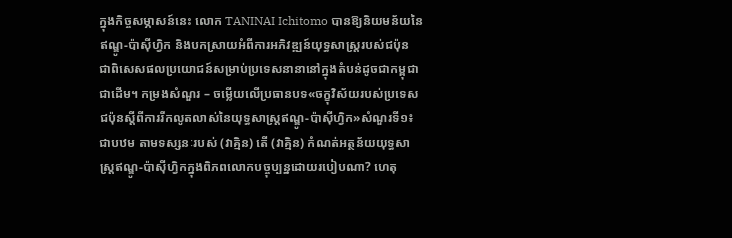ក្នុងកិច្ចសម្ភាសន៍នេះ លោក TANINAI Ichitomo បានឱ្យនិយមន័យនៃឥណ្ឌូ-ប៉ាស៊ីហ្វិក និងបកស្រាយអំពីការអភិវឌ្ឍន៍យុទ្ធសាស្រ្តរបស់ជប៉ុន ជាពិសេសផលប្រយោជន៍សម្រាប់ប្រទេសនានានៅក្នុងតំបន់ដូចជាកម្ពុជា ជាដើម។ កម្រងសំណួរ – ចម្លើយលើប្រធានបទ«ចក្ខុវិស័យរបស់ប្រទេសជប៉ុនស្ដីពីការរីកលូតលាស់នៃយុទ្ធសាស្ត្រឥណ្ឌូ-ប៉ាស៊ីហ្វិក»សំណួរទី១៖ ជាបឋម តាមទស្សនៈរបស់ (វាគ្មិន) តើ (វាគ្មិន) កំណត់អត្ថន័យយុទ្ធសាស្ត្រឥណ្ឌូ-ប៉ាស៊ីហ្វិកក្នុងពិភពលោកបច្ចុប្បន្នដោយរបៀបណា? ហេតុ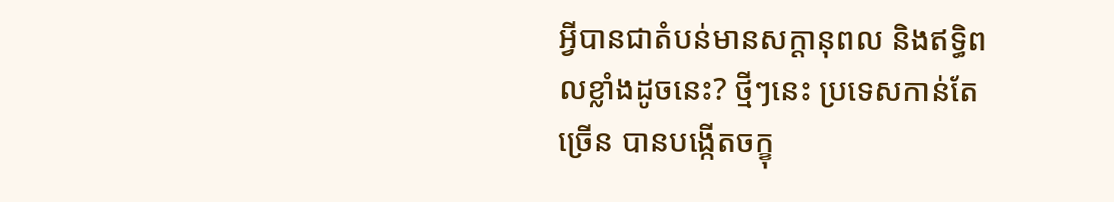អ្វីបានជាតំបន់មានសក្ដានុពល និងឥទ្ធិពលខ្លាំងដូចនេះ? ថ្មីៗនេះ ប្រទេសកាន់តែច្រើន បានបង្កើតចក្ខុ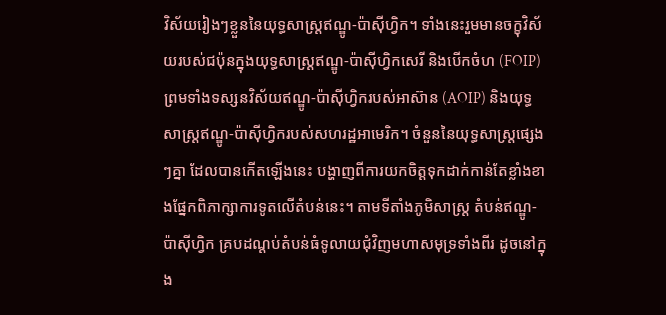វិស័យរៀងៗខ្លួននៃយុទ្ធសាស្ត្រឥណ្ឌូ-ប៉ាស៊ីហ្វិក។ ទាំងនេះរួមមានចក្ខុវិស័យរបស់ជប៉ុនក្នុងយុទ្ធសាស្ត្រឥណ្ឌូ-ប៉ាស៊ីហ្វិកសេរី និងបើកចំហ (FOIP) ព្រមទាំងទស្សនវិស័យឥណ្ឌូ-ប៉ាស៊ីហ្វិករបស់អាស៊ាន (AOIP) និងយុទ្ធសាស្ត្រឥណ្ឌូ-ប៉ាស៊ីហ្វិករបស់សហរដ្ឋអាមេរិក។ ចំនួននៃយុទ្ធសាស្ត្រផ្សេងៗគ្នា ដែលបានកើតឡើងនេះ បង្ហាញពីការយកចិត្តទុកដាក់កាន់តែខ្លាំងខាងផ្នែកពិភាក្សាការទូតលើតំបន់នេះ។ តាមទីតាំងភូមិសាស្ត្រ តំបន់ឥណ្ឌូ-ប៉ាស៊ីហ្វិក គ្របដណ្តប់តំបន់ធំទូលាយជុំវិញមហាសមុទ្រទាំងពីរ ដូចនៅក្នុង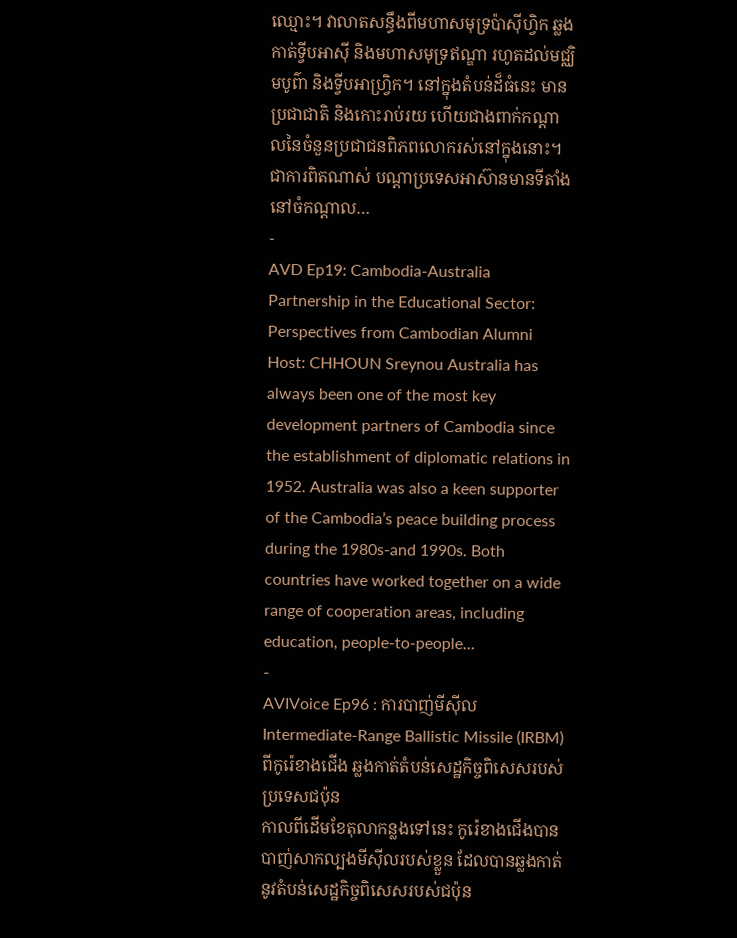ឈ្មោះ។ វាលាតសន្ធឹងពីមហាសមុទ្រប៉ាស៊ីហ្វិក ឆ្លងកាត់ទ្វីបអាស៊ី និងមហាសមុទ្រឥណ្ឌា រហូតដល់មជ្ឈិមបូព៌ា និងទ្វីបអាហ្វ្រិក។ នៅក្នុងតំបន់ដ៏ធំនេះ មានប្រជាជាតិ និងកោះរាប់រយ ហើយជាងពាក់កណ្តាលនៃចំនួនប្រជាជនពិភពលោករស់នៅក្នុងនោះ។ ជាការពិតណាស់ បណ្តាប្រទេសអាស៊ានមានទីតាំងនៅចំកណ្តាល…
-
AVD Ep19: Cambodia-Australia Partnership in the Educational Sector: Perspectives from Cambodian Alumni
Host: CHHOUN Sreynou Australia has always been one of the most key development partners of Cambodia since the establishment of diplomatic relations in 1952. Australia was also a keen supporter of the Cambodia’s peace building process during the 1980s-and 1990s. Both countries have worked together on a wide range of cooperation areas, including education, people-to-people…
-
AVIVoice Ep96 : ការបាញ់មីស៊ីល Intermediate-Range Ballistic Missile (IRBM) ពីកូរ៉េខាងជើង ឆ្លងកាត់តំបន់សេដ្ឋកិច្ចពិសេសរបស់ប្រទេសជប៉ុន
កាលពីដើមខែតុលាកន្លងទៅនេះ កូរ៉េខាងជើងបានបាញ់សាកល្បងមីស៊ីលរបស់ខ្លួន ដែលបានឆ្លងកាត់នូវតំបន់សេដ្ឋកិច្ចពិសេសរបស់ជប៉ុន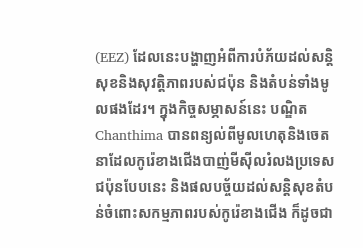(EEZ) ដែលនេះបង្ហាញអំពីការបំភ័យដល់សន្តិសុខនិងសុវត្តិភាពរបស់ជប៉ុន និងតំបន់ទាំងមូលផងដែរ។ ក្នុងកិច្ចសម្ភាសន៍នេះ បណ្ឌិត Chanthima បានពន្យល់ពីមូលហេតុនិងចេតនាដែលកូរ៉េខាងជើងបាញ់មីស៊ីលរំលងប្រទេសជប៉ុនបែបនេះ និងផលបច្ច័យដល់សន្តិសុខតំបន់ចំពោះសកម្មភាពរបស់កូរ៉េខាងជើង ក៏ដូចជា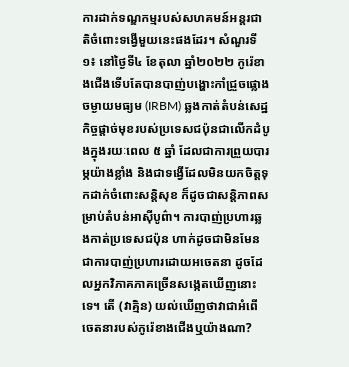ការដាក់ទណ្ឌកម្មរបស់សហគមន៍អន្តរជាតិចំពោះទង្វើមួយនេះផងដែរ។ សំណួរទី១៖ នៅថ្ងៃទី៤ ខែតុលា ឆ្នាំ២០២២ កូរ៉េខាងជើងទើបតែបានបាញ់បង្ហោះកាំជ្រួចផ្លោងចម្ងាយមធ្យម (IRBM) ឆ្លងកាត់តំបន់សេដ្ឋកិច្ចផ្តាច់មុខរបស់ប្រទេសជប៉ុនជាលើកដំបូងក្នុងរយៈពេល ៥ ឆ្នាំ ដែលជាការព្រួយបារម្ភយ៉ាងខ្លាំង និងជាទង្វើដែលមិនយកចិត្តទុកដាក់ចំពោះសន្តិសុខ ក៏ដូចជាសន្តិភាពសម្រាប់តំបន់អាស៊ីបូព៌ា។ ការបាញ់ប្រហារឆ្លងកាត់ប្រទេសជប៉ុន ហាក់ដូចជាមិនមែនជាការបាញ់ប្រហារដោយអចេតនា ដូចដែលអ្នកវិភាគភាគច្រើនសង្កេតឃើញនោះទេ។ តើ (វាគ្មិន) យល់ឃើញថាវាជាអំពើចេតនារបស់កូរ៉េខាងជើងឬយ៉ាងណា?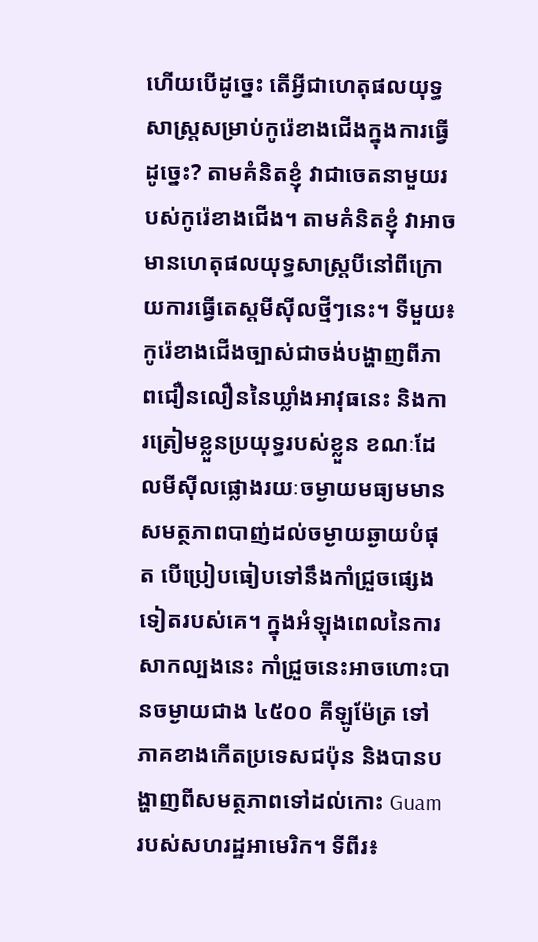ហើយបើដូច្នេះ តើអ្វីជាហេតុផលយុទ្ធសាស្ត្រសម្រាប់កូរ៉េខាងជើងក្នុងការធ្វើដូច្នេះ? តាមគំនិតខ្ញុំ វាជាចេតនាមួយរបស់កូរ៉េខាងជើង។ តាមគំនិតខ្ញុំ វាអាចមានហេតុផលយុទ្ធសាស្ត្របីនៅពីក្រោយការធ្វើតេស្តមីស៊ីលថ្មីៗនេះ។ ទីមួយ៖ កូរ៉េខាងជើងច្បាស់ជាចង់បង្ហាញពីភាពជឿនលឿននៃឃ្លាំងអាវុធនេះ និងការត្រៀមខ្លួនប្រយុទ្ធរបស់ខ្លួន ខណៈដែលមីស៊ីលផ្លោងរយៈចម្ងាយមធ្យមមានសមត្ថភាពបាញ់ដល់ចម្ងាយឆ្ងាយបំផុត បើប្រៀបធៀបទៅនឹងកាំជ្រួចផ្សេងទៀតរបស់គេ។ ក្នុងអំឡុងពេលនៃការសាកល្បងនេះ កាំជ្រួចនេះអាចហោះបានចម្ងាយជាង ៤៥០០ គីឡូម៉ែត្រ ទៅភាគខាងកើតប្រទេសជប៉ុន និងបានបង្ហាញពីសមត្ថភាពទៅដល់កោះ Guam របស់សហរដ្ឋអាមេរិក។ ទីពីរ៖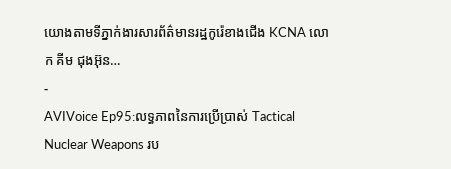យោងតាមទីភ្នាក់ងារសារព័ត៌មានរដ្ឋកូរ៉េខាងជើង KCNA លោក គីម ជុងអ៊ុន…
-
AVIVoice Ep95:លទ្ធភាពនៃការប្រើប្រាស់ Tactical Nuclear Weapons រប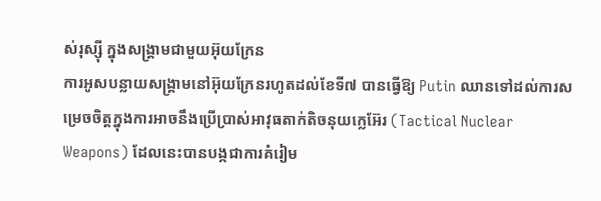ស់រុស្ស៊ី ក្នុងសង្រ្គាមជាមួយអ៊ុយក្រែន
ការអូសបន្លាយសង្រ្គាមនៅអ៊ុយក្រែនរហូតដល់ខែទី៧ បានធ្វើឱ្យ Putin ឈានទៅដល់ការសម្រេចចិត្តក្នុងការអាចនឹងប្រើប្រាស់អាវុធតាក់តិចនុយក្លេអ៊ែរ (Tactical Nuclear Weapons) ដែលនេះបានបង្កជាការគំរៀម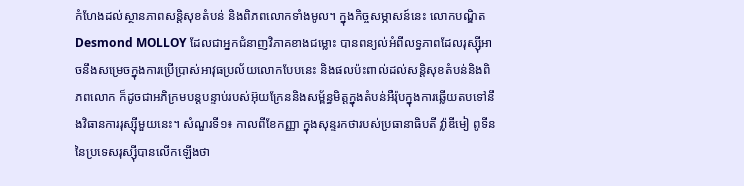កំហែងដល់ស្ថានភាពសន្តិសុខតំបន់ និងពិភពលោកទាំងមូល។ ក្នុងកិច្ចសម្ភាសន៍នេះ លោកបណ្ឌិត Desmond MOLLOY ដែលជាអ្នកជំនាញវិភាគខាងជម្លោះ បានពន្យល់អំពីលទ្ធភាពដែលរុស្ស៊ីអាចនឹងសម្រេចក្នុងការប្រើប្រាស់អាវុធប្រល័យលោកបែបនេះ និងផលប៉ះពាល់ដល់សន្តិសុខតំបន់និងពិភពលោក ក៏ដូចជាអភិក្រមបន្តបន្ទាប់របស់អ៊ុយក្រែននិងសម្ព័ន្ធមិត្តក្នុងតំបន់អឺរ៉ុបក្នុងការឆ្លើយតបទៅនឹងវិធានការរុស្ស៊ីមួយនេះ។ សំណួរទី១៖ កាលពីខែកញ្ញា ក្នុងសុន្ទរកថារបស់ប្រធានាធិបតី វ្ល៉ាឌីមៀ ពូទីន នៃប្រទេសរុស្ស៊ីបានលើកឡើងថា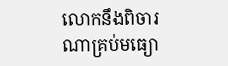លោកនឹងពិចារណាគ្រប់មធ្យោ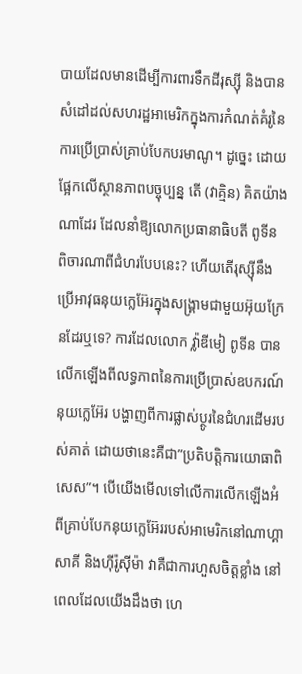បាយដែលមានដើម្បីការពារទឹកដីរុស្ស៊ី និងបានសំដៅដល់សហរដ្ឋអាមេរិកក្នុងការកំណត់គំរូនៃការប្រើប្រាស់គ្រាប់បែកបរមាណូ។ ដូច្នេះ ដោយផ្អែកលើស្ថានភាពបច្ចុប្បន្ន តើ (វាគ្មិន) គិតយ៉ាងណាដែរ ដែលនាំឱ្យលោកប្រធានាធិបតី ពូទីន ពិចារណាពីជំហរបែបនេះ? ហើយតើរុស្ស៊ីនឹងប្រើអាវុធនុយក្លេអ៊ែរក្នុងសង្រ្គាមជាមួយអ៊ុយក្រែនដែរឬទេ? ការដែលលោក វ្ល៉ាឌីមៀ ពូទីន បានលើកឡើងពីលទ្ធភាពនៃការប្រើប្រាស់ឧបករណ៍នុយក្លេអ៊ែរ បង្ហាញពីការផ្លាស់ប្ថូរនៃជំហរដើមរបស់គាត់ ដោយថានេះគឺជា”ប្រតិបត្តិការយោធាពិសេស”។ បើយើងមើលទៅលើការលើកឡើងអំពីគ្រាប់បែកនុយក្លេអ៊ែររបស់អាមេរិកនៅណាហ្គាសាគី និងហ៊ីរ៉ូស៊ីម៉ា វាគឺជាការហួសចិត្តខ្លាំង នៅពេលដែលយើងដឹងថា ហេ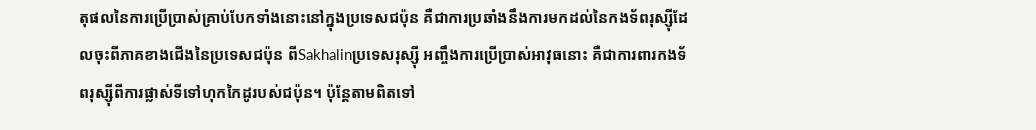តុផលនៃការប្រើប្រាស់គ្រាប់បែកទាំងនោះនៅក្នុងប្រទេសជប៉ុន គឺជាការប្រឆាំងនឹងការមកដល់នៃកងទ័ពរុស្ស៊ីដែលចុះពីភាគខាងជើងនៃប្រទេសជប៉ុន ពីSakhalinប្រទេសរុស្ស៊ី អញ្ចឹងការប្រើប្រាស់អាវុធនោះ គឺជាការពារកងទ័ពរុស្ស៊ីពីការផ្លាស់ទីទៅហុកកៃដូរបស់ជប៉ុន។ ប៉ុន្តែតាមពិតទៅ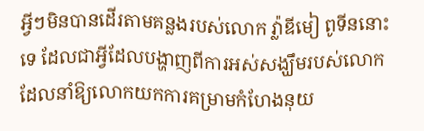អ្វីៗមិនបានដើរតាមគន្លងរបស់លោក វ្ល៉ាឌីមៀ ពូទីននោះទេ ដែលជាអ្វីដែលបង្ហាញពីការអស់សង្ឃឹមរបស់លោក ដែលនាំឱ្យលោកយកការគម្រាមកំហែងនុយ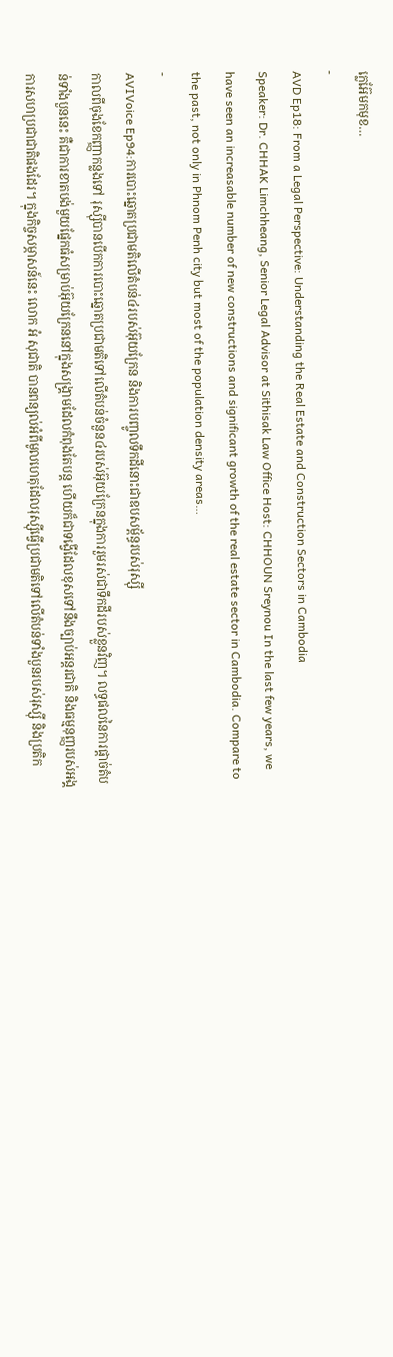ក្លេអ៊ែមកមុខ…
-
AVD Ep18: From a Legal Perspective: Understanding the Real Estate and Construction Sectors in Cambodia
Speaker: Dr. CHHAK Limchheang, Senior Legal Advisor at Sithisak Law Office Host: CHHOUN Sreynou In the last few years, we have seen an increasable number of new constructions and significant growth of the real estate sector in Cambodia. Compare to the past, not only in Phnom Penh city but most of the population density areas…
-
AVIVoice Ep94:ការបោះឆ្នោតប្រជាមតិលើតំបន់៤របស់អ៊ុយក្រែន និងការបញ្ចូលទឹកដីនោះជាឧបសម្ព័ន្ធរបស់រុស្ស៊ី
កាលពីចុងខែកញ្ញាកន្លងទៅ រុស្ស៊ីបានបើកការបោះឆ្នោតប្រជាមតិទៅលើតំបន់ចំនួន៤របស់អ៊ុយក្រែនក្នុងការរួមរស់ជាទឹកដីរបស់ខ្លួនវិញ។ លទ្ធផលនៃការផ្ដាច់តំបន់ទាំងបួននេះ គឺជាការខាតបង់មួយផ្នែកធំសម្រាប់អ៊ុយក្រែននៅក្នុងសង្រ្គាមដែលកំពុងតែបន្ត ហើយក៏ជាទង្វើដែលខុសទៅនឹងច្បាប់អន្តរជាតិ និងធម្មនុញ្ញរបស់អង្គការសហប្រជាជាតិផងដែរ។ ក្នុងកិច្ចសម្ភាសន៍នេះ លោក អំ សុជាតិ បានពន្យល់អំពីមូលហេតុដែលរុស្ស៊ីធ្វើប្រជាមតិទៅលើតំបន់ទាំងបួនរបស់រុស្ស៊ី និងប្រតិក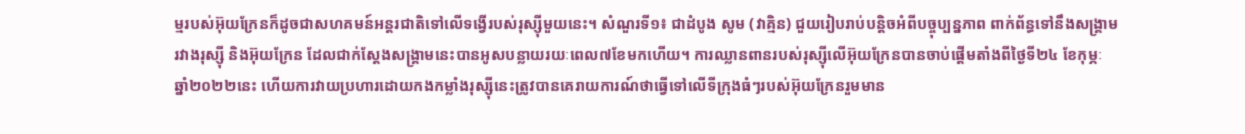ម្មរបស់អ៊ុយក្រែនក៏ដូចជាសហគមន៍អន្តរជាតិទៅលើទង្វើរបស់រុស្ស៊ីមួយនេះ។ សំណួរទី១៖ ជាដំបូង សូម (វាគ្មិន) ជួយរៀបរាប់បន្តិចអំពីបច្ចុប្បន្នភាព ពាក់ព័ន្ធទៅនឹងសង្គ្រាមរវាងរុស្ស៊ី និងអ៊ុយក្រែន ដែលជាក់ស្តែងសង្គ្រាមនេះបានអូសបន្លាយរយៈពេល៧ខែមកហើយ។ ការឈ្លានពានរបស់រុស្ស៊ីលើអ៊ុយក្រែនបានចាប់ផ្តើមតាំងពីថ្ងៃទី២៤ ខែកុម្ភៈ ឆ្នាំ២០២២នេះ ហើយការវាយប្រហារដោយកងកម្លាំងរុស្ស៊ីនេះត្រូវបានគេរាយការណ៍ថាធ្វើទៅលើទីក្រុងធំៗរបស់អ៊ុយក្រែនរួមមាន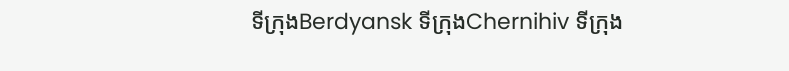ទីក្រុងBerdyansk ទីក្រុងChernihiv ទីក្រុង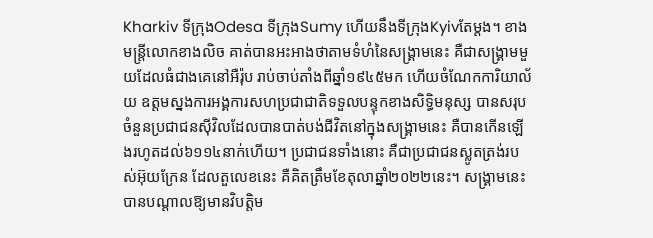Kharkiv ទីក្រុងOdesa ទីក្រុងSumy ហើយនឹងទីក្រុងKyivតែម្តង។ ខាងមន្ត្រីលោកខាងលិច គាត់បានអះអាងថាតាមទំហំនៃសង្គ្រាមនេះ គឺជាសង្គ្រាមមួយដែលធំជាងគេនៅអឺរ៉ុប រាប់ចាប់តាំងពីឆ្នាំ១៩៤៥មក ហើយចំណែកការិយាល័យ ឧត្ដមស្នងការអង្គការសហប្រជាជាតិទទួលបន្ទុកខាងសិទ្ធិមនុស្ស បានសរុបចំនួនប្រជាជនស៊ីវិលដែលបានបាត់បង់ជីវិតនៅក្នុងសង្គ្រាមនេះ គឺបានកើនឡើងរហូតដល់៦១១៤នាក់ហើយ។ ប្រជាជនទាំងនោះ គឺជាប្រជាជនស្លូតត្រង់របស់អ៊ុយក្រែន ដែលតួលេខនេះ គឺគិតត្រឹមខែតុលាឆ្នាំ២០២២នេះ។ សង្គ្រាមនេះបានបណ្ដាលឱ្យមានវិបត្តិម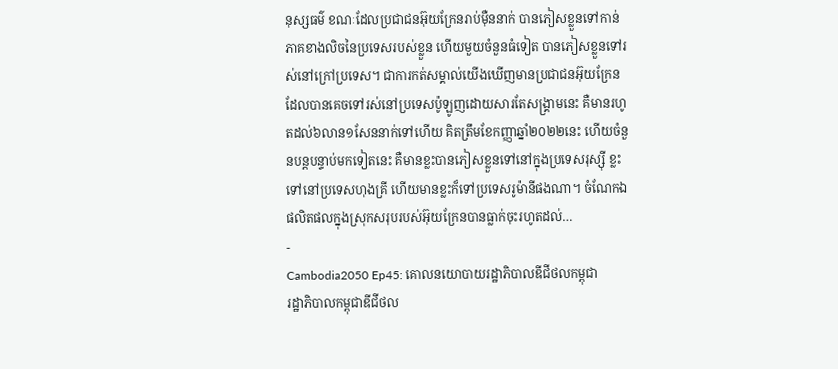នុស្សធម៌ ខណៈដែលប្រជាជនអ៊ុយក្រែនរាប់ម៉ឺននាក់ បានភៀសខ្លួនទៅកាន់ភាគខាងលិចនៃប្រទេសរបស់ខ្លួន ហើយមួយចំនួនធំទៀត បានភៀសខ្លួនទៅរស់នៅក្រៅប្រទេស។ ជាការកត់សម្គាល់យើងឃើញមានប្រជាជនអ៊ុយក្រែនដែលបានគេចទៅរស់នៅប្រទេសប៉ូឡូញដោយសារតែសង្គ្រាមនេះ គឺមានរហូតដល់៦លាន១សែននាក់ទៅហើយ គិតត្រឹមខែកញ្ញាឆ្នាំ២០២២នេះ ហើយចំនួនបន្តបន្ទាប់មកទៀតនេះ គឺមានខ្លះបានភៀសខ្លួនទៅនៅក្នុងប្រទេសរុស្ស៊ី ខ្លះទៅនៅប្រទេសហុងគ្រី ហើយមានខ្លះក៏ទៅប្រទេសរូម៉ានីផងណា។ ចំណែកឯផលិតផលក្នុងស្រុកសរុបរបស់អ៊ុយក្រែនបានធ្លាក់ចុះរហូតដល់…
-
Cambodia2050 Ep45: គោលនយោបាយរដ្ឋាភិបាលឌីជីថលកម្ពុជា
រដ្ឋាភិបាលកម្ពុជាឌីជីថល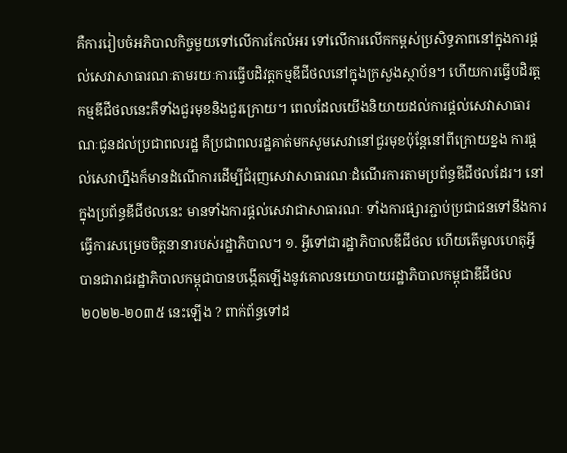គឺការរៀបចំអភិបាលកិច្ចមួយទៅលើការកែលំអរ ទៅលើការលើកកម្ពស់ប្រសិទ្ធភាពនៅក្នុងការផ្តល់សេវាសាធារណៈតាមរយៈការធ្វើបដិវត្តកម្មឌីជីថលនៅក្នុងក្រសួងស្ថាប័ន។ ហើយការធ្វើបដិរត្តកម្មឌីជីថលនេះគឺទាំងជួរមុខនិងជួរក្រោយ។ ពេលដែលយើងនិយាយដល់ការផ្ដល់សេវាសាធារណៈជូនដល់ប្រជាពលរដ្ឋ គឺប្រជាពលរដ្ឋគាត់មកសូមសេវានៅជួរមុខប៉ុន្តែនៅពីក្រោយខ្នង ការផ្តល់សេវាហ្នឹងក៏មានដំណើការដើម្បីជំរុញសេវាសាធារណៈដំណើរការតាមប្រព័ន្ធឌីជីថលដែរ។ នៅក្នុងប្រព័ន្ធឌីជីថលនេះ មានទាំងការផ្ដល់សេវាជាសាធារណៈ ទាំងការផ្សារភ្ជាប់ប្រជាជនទៅនឹងការធ្វើការសម្រេចចិត្តនានារបស់រដ្ឋាភិបាល។ ១. អ្វីទៅជារដ្ឋាភិបាលឌីជីថល ហើយតើមូលហេតុអ្វី បានជារាជរដ្ឋាភិបាលកម្ពុជាបានបង្កើតឡើងនូវគោលនយោបាយរដ្ឋាភិបាលកម្ពុជាឌីជីថល ២០២២-២០៣៥ នេះឡើង ? ពាក់ព័ន្ធទៅដ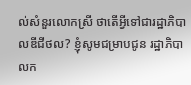ល់សំនួរលោកស្រី ថាតើអ្វីទៅជារដ្ឋាភិបាលឌីជីថល? ខ្ញុំសូមជម្រាបជូន រដ្ឋាភិបាលក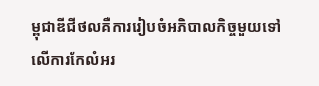ម្ពុជាឌីជីថលគឺការរៀបចំអភិបាលកិច្ចមួយទៅលើការកែលំអរ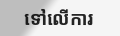ទៅលើការ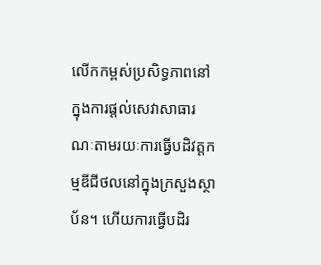លើកកម្ពស់ប្រសិទ្ធភាពនៅក្នុងការផ្តល់សេវាសាធារណៈតាមរយៈការធ្វើបដិវត្តកម្មឌីជីថលនៅក្នុងក្រសួងស្ថាប័ន។ ហើយការធ្វើបដិរ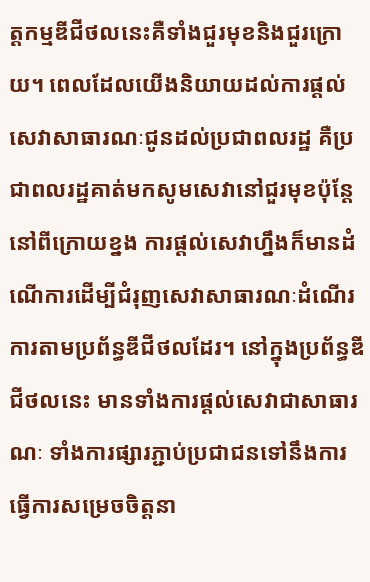ត្តកម្មឌីជីថលនេះគឺទាំងជួរមុខនិងជួរក្រោយ។ ពេលដែលយើងនិយាយដល់ការផ្ដល់សេវាសាធារណៈជូនដល់ប្រជាពលរដ្ឋ គឺប្រជាពលរដ្ឋគាត់មកសូមសេវានៅជួរមុខប៉ុន្តែនៅពីក្រោយខ្នង ការផ្តល់សេវាហ្នឹងក៏មានដំណើការដើម្បីជំរុញសេវាសាធារណៈដំណើរការតាមប្រព័ន្ធឌីជីថលដែរ។ នៅក្នុងប្រព័ន្ធឌីជីថលនេះ មានទាំងការផ្ដល់សេវាជាសាធារណៈ ទាំងការផ្សារភ្ជាប់ប្រជាជនទៅនឹងការធ្វើការសម្រេចចិត្តនា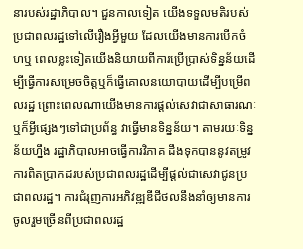នារបស់រដ្ឋាភិបាល។ ជួនកាលទៀត យើងទទួលមតិរបស់ប្រជាពលរដ្ឋទៅលើរឿងអ្វីមួយ ដែលយើងមានការបើកចំហឬ ពេលខ្លះទៀតយើងនិយាយពីការប្រើប្រាស់ទិន្នន័យដើម្បីធ្វើការសម្រេចចិត្តឬក៏ធ្វើគោលនយោបាយដើម្បីបម្រើពលរដ្ឋ ព្រោះពេលណាយើងមានការផ្ដល់សេវាជាសាធារណៈឬក៏អី្វផ្សេងៗទៅជាប្រព័ន្ធ វាធ្វើមានទិន្នន័យ។ តាមរយៈទិន្នន័យហ្នឹង រដ្ឋាភិបាលអាចធ្វើការវិភាគ ដឹងទុកបាននូវតម្រូវការពិតប្រាកដរបស់ប្រជាពលរដ្ឋដើម្បីផ្ដល់ជាសេវាជូនប្រជាពលរដ្ឋ។ ការជំរុញការអភិវឌ្ឍឌីជីថលនឹងនាំឲ្យមានការចូលរួមច្រើនពីប្រជាពលរដ្ឋ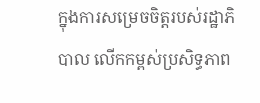ក្នុងការសម្រេចចិត្តរបស់រដ្ឋាភិបាល លើកកម្ពស់ប្រសិទ្ធភាព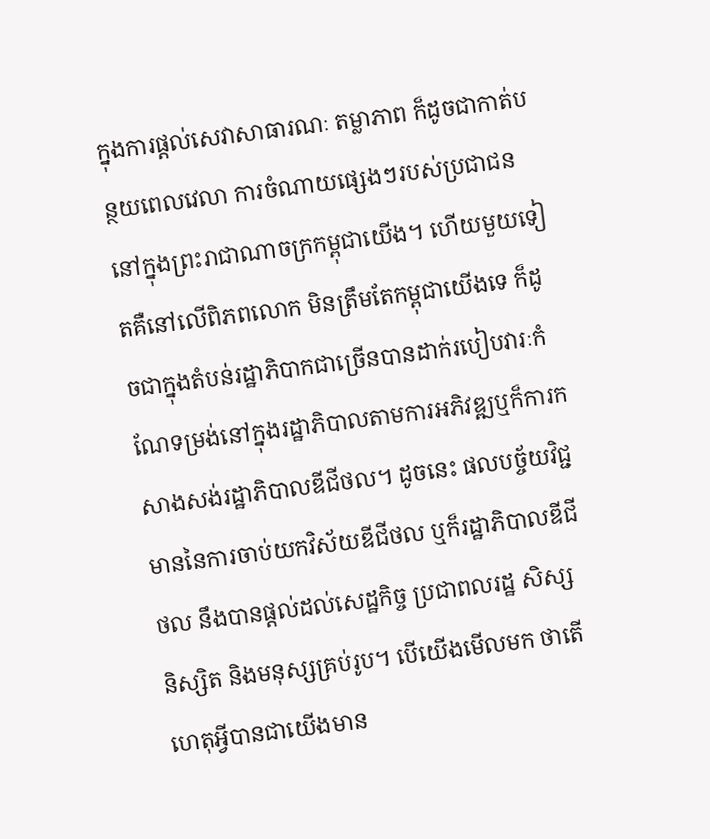ក្នុងការផ្តល់សេវាសាធារណៈ តម្លាភាព ក៏ដូចជាកាត់បន្ថយពេលវេលា ការចំណាយផ្សេងៗរបស់ប្រជាជននៅក្នុងព្រះរាជាណាចក្រកម្ពុជាយើង។ ហើយមួយទៀតគឺនៅលើពិភពលោក មិនត្រឹមតែកម្ពុជាយើងទេ ក៏ដូចជាក្នុងតំបន់រដ្ឋាភិបាកជាច្រើនបានដាក់របៀបវារៈកំណែទម្រង់នៅក្នុងរដ្ឋាភិបាលតាមការអភិវឌ្ឍឬក៏ការកសាងសង់រដ្ឋាភិបាលឌីជីថល។ ដូចនេះ ផលបច្ច័យវិជ្ជមាននៃការចាប់យកវិស័យឌីជីថល ឬក៏រដ្ឋាភិបាលឌីជីថល នឹងបានផ្តល់ដល់សេដ្ឋកិច្ច ប្រជាពលរដ្ឋ សិស្ស និស្សិត និងមនុស្សគ្រប់រូប។ បើយើងមើលមក ថាតើហេតុអ្វីបានជាយើងមាន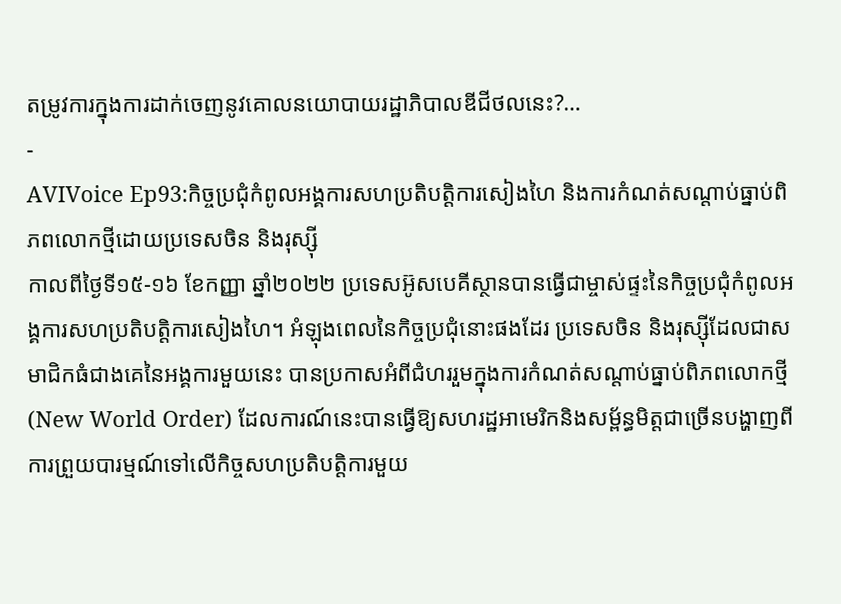តម្រូវការក្នុងការដាក់ចេញនូវគោលនយោបាយរដ្ឋាភិបាលឌីជីថលនេះ?…
-
AVIVoice Ep93:កិច្ចប្រជុំកំពូលអង្គការសហប្រតិបត្តិការសៀងហៃ និងការកំណត់សណ្តាប់ធ្នាប់ពិភពលោកថ្មីដោយប្រទេសចិន និងរុស្ស៊ី
កាលពីថ្ងៃទី១៥-១៦ ខែកញ្ញា ឆ្នាំ២០២២ ប្រទេសអ៊ូសបេគីស្ថានបានធ្វើជាម្ចាស់ផ្ទះនៃកិច្ចប្រជុំកំពូលអង្គការសហប្រតិបត្តិការសៀងហៃ។ អំឡុងពេលនៃកិច្ចប្រជុំនោះផងដែរ ប្រទេសចិន និងរុស្ស៊ីដែលជាសមាជិកធំជាងគេនៃអង្គការមួយនេះ បានប្រកាសអំពីជំហររួមក្នុងការកំណត់សណ្ដាប់ធ្នាប់ពិភពលោកថ្មី (New World Order) ដែលការណ៍នេះបានធ្វើឱ្យសហរដ្ឋអាមេរិកនិងសម្ព័ន្ធមិត្តជាច្រើនបង្ហាញពីការព្រួយបារម្មណ៍ទៅលើកិច្ចសហប្រតិបត្តិការមួយ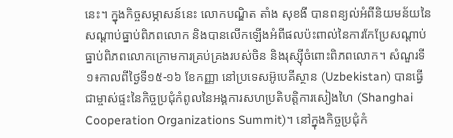នេះ។ ក្នុងកិច្ចសម្ភាសន៍នេះ លោកបណ្ឌិត តាំង សុខងី បានពន្យល់អំពីនិយមន័យនៃសណ្ដាប់ធ្នាប់ពិភពលោក និងបានលើកឡើងអំពីផលប៉ះពាល់នៃការកែប្រែសណ្ដាប់ធ្នាប់ពិភពលោកក្រោមការគ្រប់គ្រងរបស់ចិន និងរុស្ស៊ីចំពោះពិភពលោក។ សំណួរទី១៖កាលពីថ្ងៃទី១៥-១៦ ខែកញ្ញា នៅប្រទេសអ៊ូបេគីស្ថាន (Uzbekistan) បានធ្វើជាម្ចាស់ផ្ទះនៃកិច្ចប្រជុំកំពូលនៃអង្គការសហប្រតិបត្តិការសៀងហៃ (Shanghai Cooperation Organizations Summit)។ នៅក្នុងកិច្ចប្រជុំកំ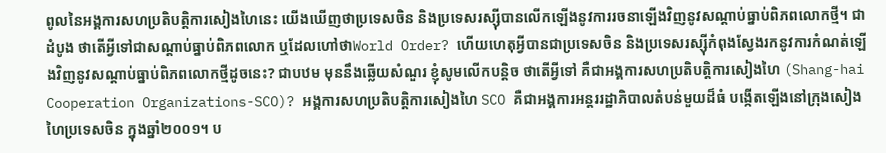ពូលនៃអង្គការសហប្រតិបត្តិការសៀងហៃនេះ យើងឃើញថាប្រទេសចិន និងប្រទេសរស្ស៊ីបានលើកឡើងនូវការរចនាឡើងវិញនូវសណ្តាប់ធ្នាប់ពិភពលោកថ្មី។ ជាដំបូង ថាតើអ្វីទៅជាសណ្តាប់ធ្នាប់ពិភពលោក ឬដែលហៅថាWorld Order? ហើយហេតុអ្វីបានជាប្រទេសចិន និងប្រទេសរស្ស៊ីកំពុងស្វែងរកនូវការកំណត់ឡើងវិញនូវសណ្តាប់ធ្នាប់ពិភពលោកថ្មីដូចនេះ? ជាបឋម មុននឹងឆ្លើយសំណួរ ខ្ញុំសូមលើកបន្តិច ថាតើអ្វីទៅ គឺជាអង្គការសហប្រតិបត្តិការសៀងហៃ (Shang-hai Cooperation Organizations-SCO)? អង្គការសហប្រតិបត្តិការសៀងហៃ SCO គឺជាអង្គការអន្តររដ្ឋាភិបាលតំបន់មួយដ៏ធំ បង្កើតឡើងនៅក្រុងសៀងហៃប្រទេសចិន ក្នុងឆ្នាំ២០០១។ ប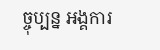ច្ចុប្បន្ន អង្គការ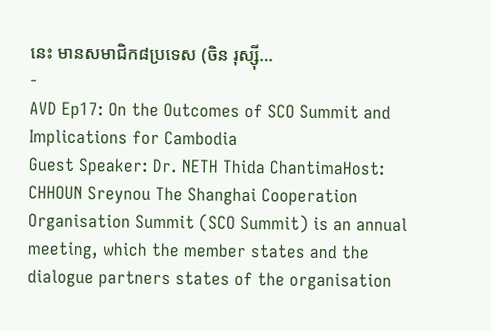នេះ មានសមាជិក៨ប្រទេស (ចិន រុស្ស៊ី…
-
AVD Ep17: On the Outcomes of SCO Summit and Implications for Cambodia
Guest Speaker: Dr. NETH Thida ChantimaHost: CHHOUN Sreynou The Shanghai Cooperation Organisation Summit (SCO Summit) is an annual meeting, which the member states and the dialogue partners states of the organisation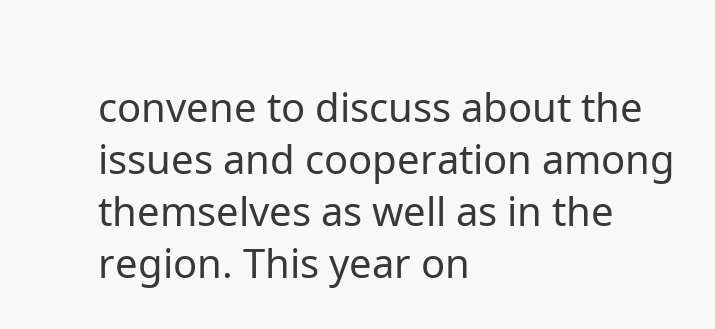convene to discuss about the issues and cooperation among themselves as well as in the region. This year on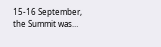15-16 September, the Summit was…